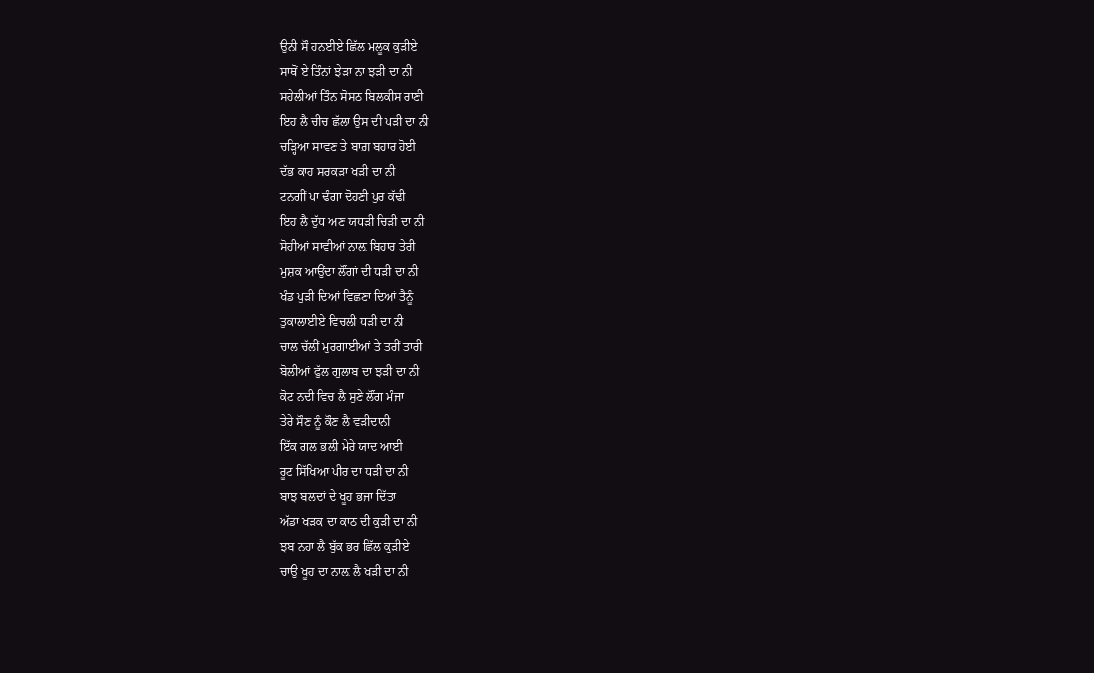ਉਨੀ ਸੌ ਹਨਈਏ ਛਿੱਲ ਮਲੂਕ ਕੁੜੀਏ
ਸਾਥੋਂ ਏ ਤਿੰਨਾਂ ਝੇੜਾ ਨਾ ਝੜੀ ਦਾ ਨੀ
ਸਹੇਲੀਆਂ ਤਿੰਨ ਸੋਸਠ ਬਿਲਕੀਸ ਰਾਣੀ
ਇਹ ਲੈ ਚੀਚ ਛੱਲਾ ਉਸ ਦੀ ਪੜੀ ਦਾ ਨੀ
ਚੜ੍ਹਿਆ ਸਾਵਣ ਤੇ ਬਾਗ਼ ਬਹਾਰ ਹੋਈ
ਦੱਭ ਕਾਹ ਸਰਕੜਾ ਖੜੀ ਦਾ ਨੀ
ਟਨਗੀਂ ਪਾ ਢੰਗਾ ਦੋਹਣੀ ਪੁਰ ਕੱਢੀ
ਇਹ ਲੈ ਦੁੱਧ ਅਣ ਯਧੜੀ ਚਿੜੀ ਦਾ ਨੀ
ਸੋਹੀਆਂ ਸਾਵੀਆਂ ਨਾਲ਼ ਬਿਹਾਰ ਤੇਰੀ
ਮੁਸ਼ਕ ਆਉਂਦਾ ਲੌਂਗਾਂ ਦੀ ਧੜੀ ਦਾ ਨੀ
ਖੰਡ ਪੁੜੀ ਦਿਆਂ ਵਿਛਣਾ ਦਿਆਂ ਤੈਨੂੰ
ਤੁਕਾਲਾਈਏ ਵਿਚਲੀ ਧੜੀ ਦਾ ਨੀ
ਚਾਲ ਚੱਲੀਂ ਮੁਰਗਾਈਆਂ ਤੇ ਤਰੀਂ ਤਾਰੀ
ਬੋਲੀਆਂ ਫੁੱਲ ਗੁਲਾਬ ਦਾ ਝੜੀ ਦਾ ਨੀ
ਕੋਟ ਨਦੀ ਵਿਚ ਲੈ ਸੁਣੇ ਲੌਂਗ ਮੰਜਾ
ਤੇਰੇ ਸੌਣ ਨੂੰ ਕੌਣ ਲੈ ਵੜੀਦਾਨੀ
ਇੱਕ ਗਲ ਭਲੀ ਮੇਰੇ ਯਾਦ ਆਈ
ਰੂਟ ਸਿੱਖਿਆ ਪੀਰ ਦਾ ਧੜੀ ਦਾ ਨੀ
ਬਾਝ ਬਲਦਾਂ ਦੇ ਖੂਹ ਭਜਾ ਦਿੱਤਾ
ਅੱਡਾ ਖੜਕ ਦਾ ਕਾਠ ਦੀ ਕੁੜੀ ਦਾ ਨੀ
ਝਬ ਨਹਾ ਲੈ ਬੁੱਕ ਭਰ ਛਿੱਲ ਕੁੜੀਏ
ਚਾਉ ਖੂਹ ਦਾ ਨਾਲ਼ ਲੈ ਖੜੀ ਦਾ ਨੀ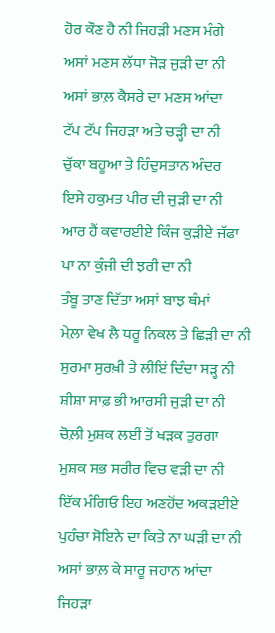ਹੋਰ ਕੌਣ ਹੈ ਨੀ ਜਿਹੜੀ ਮਣਸ ਮੰਗੇ
ਅਸਾਂ ਮਣਸ ਲੱਧਾ ਜੋੜ ਜੁੜੀ ਦਾ ਨੀ
ਅਸਾਂ ਭਾਲ਼ ਕੈਸਰੇ ਦਾ ਮਣਸ ਆਂਦਾ
ਟੱਪ ਟੱਪ ਜਿਹੜਾ ਅਤੇ ਚੜ੍ਹੀ ਦਾ ਨੀ
ਚੁੱਕਾ ਬਹੂਆ ਤੇ ਹਿੰਦੁਸਤਾਨ ਅੰਦਰ
ਇਸੇ ਹਕੁਮਤ ਪੀਰ ਦੀ ਜੁੜੀ ਦਾ ਨੀ
ਆਰ ਹੈਂ ਕਵਾਰਈਏ ਕਿੰਜ ਕੁੜੀਏ ਜੱਫਾ
ਪਾ ਨਾ ਕੁੰਜੀ ਦੀ ਝਰੀ ਦਾ ਨੀ
ਤੰਬੂ ਤਾਣ ਦਿੱਤਾ ਅਸਾਂ ਬਾਝ ਥੰਮਾਂ
ਮੇਲ਼ਾ ਵੇਖ ਲੈ ਧਰੂ ਨਿਕਲ ਤੇ ਛਿੜੀ ਦਾ ਨੀ
ਸੁਰਮਾ ਸੁਰਖ਼ੀ ਤੇ ਲੀਇਂ ਦਿੰਦਾ ਸੜ੍ਹ ਨੀ
ਸ਼ੀਸ਼ਾ ਸਾਫ਼ ਭੀ ਆਰਸੀ ਜੁੜੀ ਦਾ ਨੀ
ਚੋਲ਼ੀ ਮੁਸ਼ਕ ਲਈਂ ਤੋਂ ਖੜਕ ਤੁਰਗਾ
ਮੁਸ਼ਕ ਸਭ ਸਰੀਰ ਵਿਚ ਵੜੀ ਦਾ ਨੀ
ਇੱਕ ਮੰਗਿਓ ਇਹ ਅਣਹੋਂਦ ਅਕੜਈਏ
ਪੁਹੰਚਾ ਸੋਇਨੇ ਦਾ ਕਿਤੇ ਨਾ ਘੜੀ ਦਾ ਨੀ
ਅਸਾਂ ਭਾਲ਼ ਕੇ ਸਾਰੂ ਜਹਾਨ ਆਂਦਾ
ਜਿਹੜਾ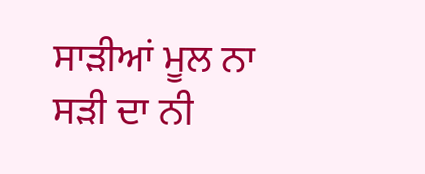ਸਾੜੀਆਂ ਮੂਲ ਨਾ ਸੜੀ ਦਾ ਨੀ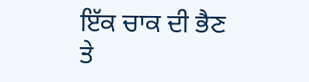ਇੱਕ ਚਾਕ ਦੀ ਭੈਣ ਤੇ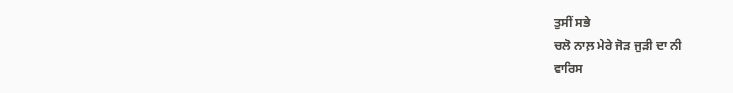ਤੁਸੀਂ ਸਭੇ
ਚਲੋ ਨਾਲ਼ ਮੇਰੇ ਜੋੜ ਜੁੜੀ ਦਾ ਨੀ
ਵਾਰਿਸ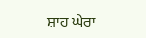ਸ਼ਾਹ ਘੇਰਾ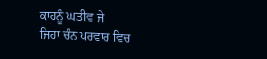ਕਾਹਨੂੰ ਘਤੀਵ ਜੇ
ਜਿਹਾ ਚੰਨ ਪਰਵਾਰ ਵਿਚ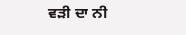ਵੜੀ ਦਾ ਨੀ